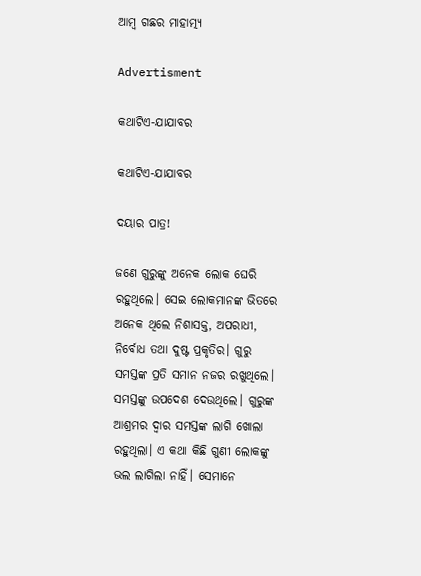ଆମ୍ବ ଗଛର ମାହାତ୍ମ୍ୟ

Advertisment

କଥାଟିଏ-ଯାଯାବର

କଥାଟିଏ-ଯାଯାବର

ଦୟାର ପାତ୍ର!

ଜଣେ ଗୁରୁଙ୍କୁ ଅନେକ ଲୋକ ଘେରି ରହୁଥିଲେ। ସେଇ ଲୋକମାନଙ୍କ ଭିତରେ ଅନେକ ଥିଲେ ନିଶାସକ୍ତ, ଅପରାଧୀ, ନିର୍ବୋଧ ତଥା ଦୁଷ୍ଟ ପ୍ରକୃତିର। ଗୁରୁ ସମସ୍ତଙ୍କ ପ୍ରତି ସମାନ ନଜର ରଖୁଥିଲେ। ସମସ୍ତଙ୍କୁ ଉପଦେଶ ଦେଉଥିଲେ। ଗୁରୁଙ୍କ ଆଶ୍ରମର ଦ୍ବାର ସମସ୍ତଙ୍କ ଲାଗି ଖୋଲା ରହୁଥିଲା। ଏ କଥା କିଛି ଗୁଣୀ ଲୋକଙ୍କୁ ଭଲ ଲାଗିଲା ନାହିଁ। ସେମାନେ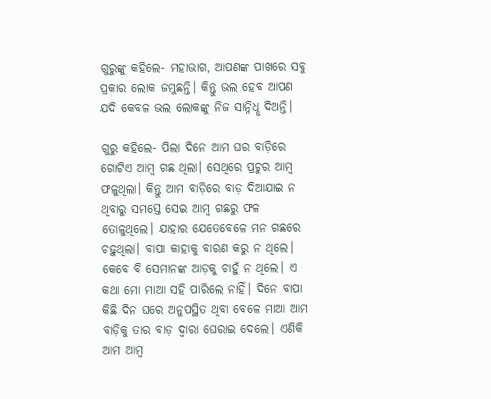ଗୁରୁଙ୍କୁ କହିଲେ- ମହାଭାଗ, ଆପଣଙ୍କ ପାଖରେ ସବୁ ପ୍ରକାର ଲୋକ ଜମୁଛନ୍ତି। କିନ୍ତୁ ଭଲ ହେବ ଆପଣ ଯଦି କେବଳ ଭଲ ଲୋକଙ୍କୁ ନିଜ ସାନ୍ନିଧୢ ଦିଅନ୍ତି।

ଗୁରୁ କହିଲେ- ପିଲା ଦିନେ ଆମ ଘର ବାଡ଼ିରେ ଗୋଟିଏ ଆମ୍ବ ଗଛ ଥିଲା। ସେଥିରେ ପ୍ରଚୁର ଆମ୍ବ ଫଳୁଥିଲା। କିନ୍ତୁ ଆମ ବାଡ଼ିରେ ବାଡ଼ ଦିଆଯାଇ ନ ଥିବାରୁ ସମସ୍ତେ ସେଇ ଆମ୍ବ ଗଛରୁ ଫଳ ତୋଳୁଥିଲେ। ଯାହାର ଯେତେବେଳେ ମନ ଗଛରେ ଚଢ଼ୁଥିଲା। ବାପା କାହାକୁ ବାରଣ କରୁ ନ ଥିଲେ। କେବେ ବି ସେମାନଙ୍କ ଆଡ଼କୁ ଚାହୁଁ ନ ଥିଲେ। ଏ କଥା ମୋ ମାଆ ସହି ପାରିଲେ ନାହିଁ। ଦିନେ ବାପା କିଛି ଦିନ ଘରେ ଅନୁପସ୍ଥିତ ଥିବା ବେଳେ ମାଆ ଆମ ବାଡ଼ିକୁ ତାର ବାଡ଼ ଦ୍ବାରା ଘେରାଇ ଦେଲେ। ଏଣିକି ଆମ ଆମ୍ବ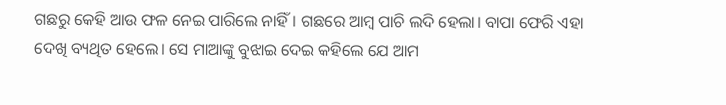ଗଛରୁ କେହି ଆଉ ଫଳ ନେଇ ପାରିଲେ ନାହିଁ। ଗଛରେ ଆମ୍ବ ପାଚି ଲଦି ହେଲା। ବାପା ଫେରି ଏହା ଦେଖି ବ୍ୟଥିତ ହେଲେ। ସେ ମାଆଙ୍କୁ ବୁଝାଇ ଦେଇ କହିଲେ ଯେ ଆମ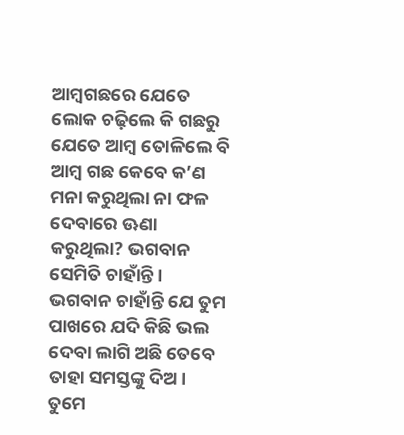ଆମ୍ବଗଛରେ ଯେତେ ଲୋକ ଚଢ଼ିଲେ କି ଗଛରୁ ଯେତେ ଆମ୍ବ ତୋଳିଲେ ବି ଆମ୍ବ ଗଛ କେବେ କ’ଣ ମନା କରୁଥିଲା ନା ଫଳ ଦେବାରେ ଊଣା କରୁଥିଲା? ଭଗବାନ ସେମିତି ଚାହାଁନ୍ତି। ଭଗବାନ ଚାହାଁନ୍ତି ଯେ ତୁମ ପାଖରେ ଯଦି କିଛି ଭଲ ଦେବା ଲାଗି ଅଛି ତେବେ ତାହା ସମସ୍ତଙ୍କୁ ଦିଅ। ତୁମେ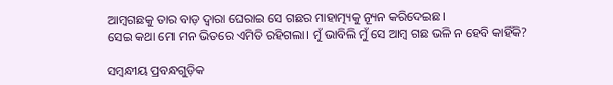ଆମ୍ବଗଛକୁ ତାର ବାଡ଼ ଦ୍ବାରା ଘେରାଇ ସେ ଗଛର ମାହାତ୍ମ୍ୟକୁ ନ୍ୟୂନ କରିଦେଇଛ।
ସେଇ କଥା ମୋ ମନ ଭିତରେ ଏମିତି ରହିଗଲା। ମୁଁ ଭାବିଲି ମୁଁ ସେ ଆମ୍ବ ଗଛ ଭଳି ନ ହେବି କାହିଁକି?

ସମ୍ବନ୍ଧୀୟ ପ୍ରବନ୍ଧଗୁଡ଼ିକ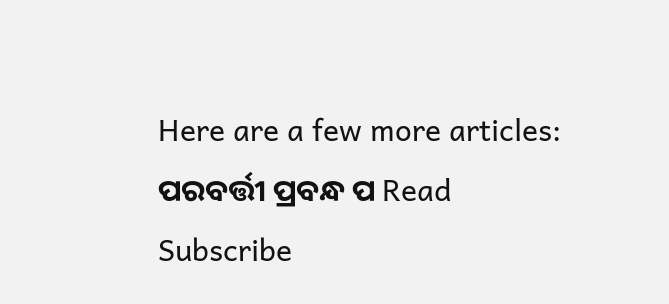Here are a few more articles:
ପରବର୍ତ୍ତୀ ପ୍ରବନ୍ଧ ପ Read
Subscribe